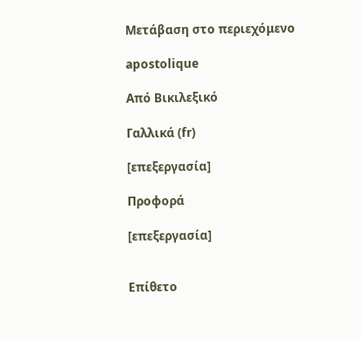Μετάβαση στο περιεχόμενο

apostolique

Από Βικιλεξικό

Γαλλικά (fr)

[επεξεργασία]

Προφορά

[επεξεργασία]


Επίθετο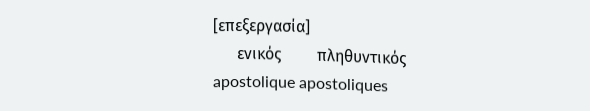[επεξεργασία]
      ενικός         πληθυντικός
apostolique apostoliques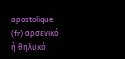apostolique (fr) αρσενικό ή θηλυκό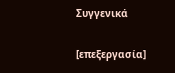Συγγενικά

[επεξεργασία]